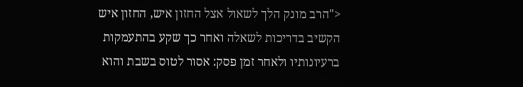<"הרב מונק הלך לשאול אצל החזון איש, החזון איש הקשיב בדריכות לשאלה ואחר כך שקע בהתעמקות ברעיונותיו ולאחר זמן פסק: אסור לטוס בשבת והוא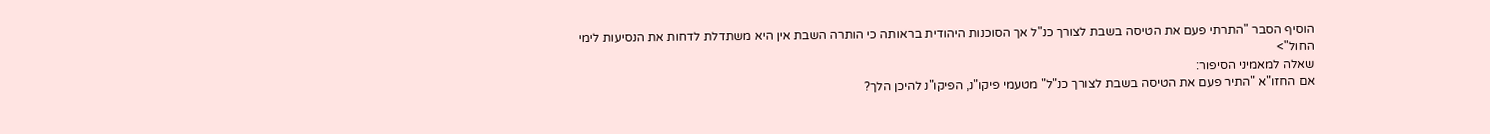הוסיף הסבר "התרתי פעם את הטיסה בשבת לצורך כנ"ל אך הסוכנות היהודית בראותה כי הותרה השבת אין היא משתדלת לדחות את הנסיעות לימי החול">
שאלה למאמיני הסיפור:
אם החזו"א "התיר פעם את הטיסה בשבת לצורך כנ"ל" מטעמי פיקו"נ, הפיקו"נ להיכן הלך?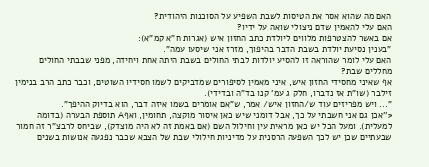האם מה שהוא אסר את הטיסות לשבת השפיע על הסוכנות היהודית?
האם עלי להאמין שדם ניצולי שואה על ידיו?
אם באשר להצטרפות מלווים ליולדת כתב החזון איש (אגרות ח"א קמ"א):
"בענין נסיעת יולדת בשבת הדבר בהיפוך, מזרז אני שיסעו עמה".
האם עלי לומר שהוראה זו להסיע יולדות לבתי החולים בשבת היתה אחת ויחידה, מפני שבבתי החולים מחללים שבת?
אף שאיני מחסידי החזון איש, איני מאמין לסיפורים שמדביקים לשמו חסידיו השוטים, וכבר כתב הרב בנימין זילבר (שו"ת אז נדברו, חלק ג עמ' קנו בד"ה ובדידי).
"... ויש מפריזים עוד ש/החזון איש/ אמר, ש"אם אומרים בשמו איזה דבר, הוא בדיוק ההיפך".
<''אכן גם אני חשבתי על כך, אבל דומני שיש כאן איסור מוקצה, תחומין, ואףA תוספת הבערה (בדומה למעלית). ומעל הכל יש כאן מראית עין וחילול השם (אם באמת זה לא היה מוצדק), שביחס לרבצ"ר זה חמור שבעתיים שכן יש לכך השפעה הרסנית על מדיניות חילולי שבת של הצבא שכבר נפגעה אנושות בשנים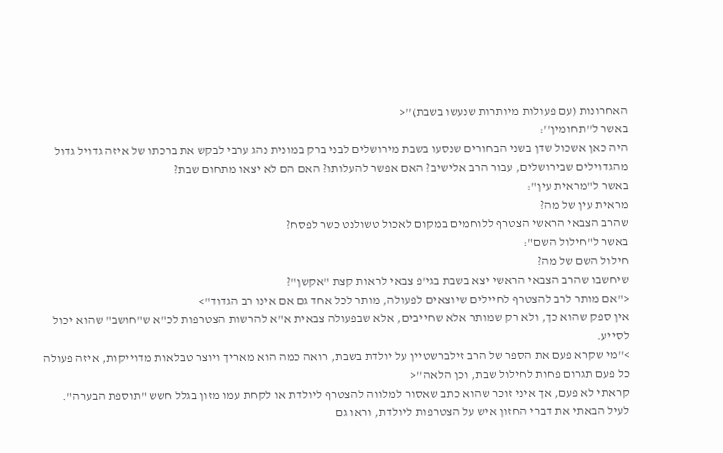האחרונות (עם פעולות מיותרות שנעשו בשבת)''<
באשר ל''תחומין'':
היה כאן אשכול שדן בשני הבחורים שנסעו בשבת מירושלים לבני ברק במונית נהג ערבי לבקש את ברכתו של איזה גדויל גדול מהגדוילים שבירושלים, עבור הרב אלישיב? האם אפשר להעלותו? האם הם לא יצאו מתחום שבת?
באשר ל"מראית עין":
מראית עין של מה?
שהרב הצבאי הראשי הצטרף ללוחמים במקום לאכול טשולנט כשר לפסח?
באשר ל"חילול השם":
חילול השם של מה?
שיחשבו שהרב הצבאי הראשי יצא בשבת בגי'פ צבאי לראות קצת "אקשן"?
<"אם מותר לרב להצטרף לחיילים שיוצאים לפעולה, מותר לכל אחד גם אם אינו רב הגדוד">
אין ספק שהוא כך, ולא רק שמותר אלא שחייבים, אלא שבפעולה צבאית א"א להרשות הצטרפות לכ"א ש"חושב" שהוא יכול לסייע.
>''מי שקרא פעם את הספר של הרב זילברשטיין על יולדת בשבת, רואה כמה הוא מאריך ויוצר טבלאות מדוייקות, איזה פעולה כל פעם תגרום פחות לחילול שבת, וכן הלאה''<
קראתי לא פעם, אך איני זוכר שהוא כתב שאסור למלווה להצטרף ליולדת או לקחת עמו מזון בגלל חשש "תוספת הבערה".
לעיל הבאתי את דברי החזון איש על הצטרפות ליולדת, וראו גם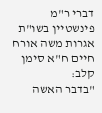דברי ר"מ פינשטיין בשו"ת אגרות משה אורח חיים ח"א סימן קלב:
"בדבר האשה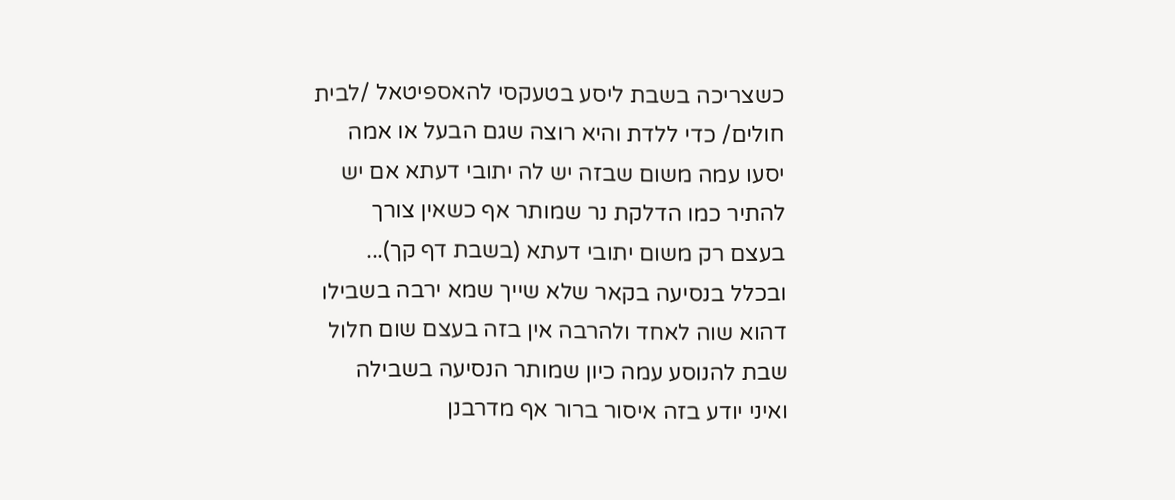כשצריכה בשבת ליסע בטעקסי להאספיטאל /לבית חולים/ כדי ללדת והיא רוצה שגם הבעל או אמה יסעו עמה משום שבזה יש לה יתובי דעתא אם יש להתיר כמו הדלקת נר שמותר אף כשאין צורך בעצם רק משום יתובי דעתא (בשבת דף קך)... ובכלל בנסיעה בקאר שלא שייך שמא ירבה בשבילו דהוא שוה לאחד ולהרבה אין בזה בעצם שום חלול שבת להנוסע עמה כיון שמותר הנסיעה בשבילה ואיני יודע בזה איסור ברור אף מדרבנן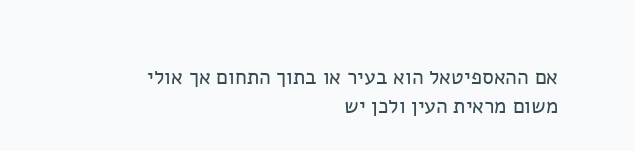אם ההאספיטאל הוא בעיר או בתוך התחום אך אולי משום מראית העין ולכן יש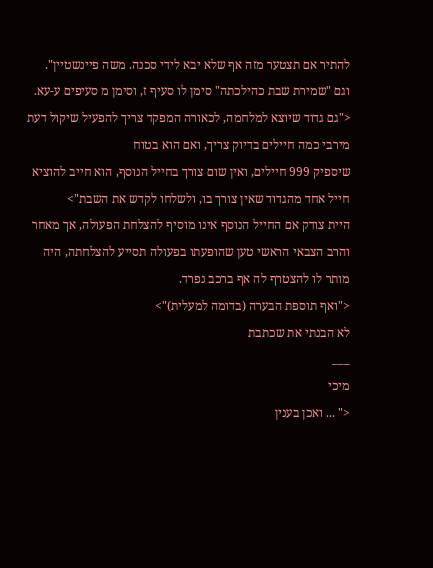להתיר אם תצטער מזה אף שלא יבא לידי סכנה. משה פיינשטיין".
וגם "שמירת שבת כהילכתה" סימן לו סעיף ז, וסימן מ סעיפים ע-עא.
<"גם גדוד שיוצא למלחמה, לכאורה המפקד צריך להפעיל שיקול דעת מירבי כמה חיילים בדיוק צריך, ואם הוא בטוח
שיספיק 999 חיילים, ואין שום צורך בחייל הנוסף, הוא חייב להוציא חייל אחד מהגדוד שאין צורך בו, ולשלחו לקדש את השבת">
היית צודק אם החייל הנוסף אינו מוסיף להצלחת הפעולה, אך מאחר והרב הצבאי הראשי טען שהופעתו בפעולה תסייע להצלחתה, היה מותר לו להצטרף לה אף ברכב נפרד.
<"ואף תוספת הבערה (בדומה למעלית)">
לא הבנתי את שכתבת
___
מיכי
<" ... ואכן בענין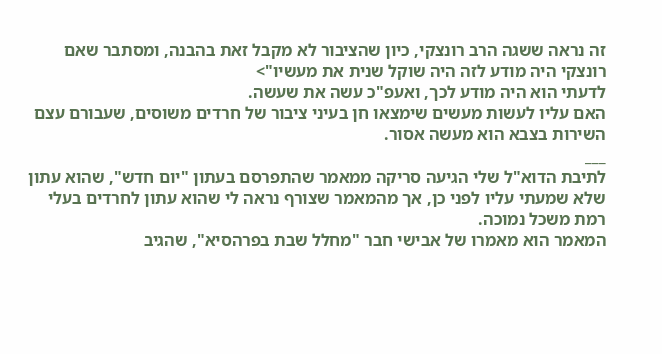זה נראה ששגה הרב רונצקי, כיון שהציבור לא מקבל זאת בהבנה, ומסתבר שאם רונצקי היה מודע לזה היה שוקל שנית את מעשיו">
לדעתי הוא היה מודע לכך, ואעפ"כ עשה את שעשה.
האם עליו לעשות מעשים שימצאו חן בעיני ציבור של חרדים משוסים, שעבורם עצם השירות בצבא הוא מעשה אסור.
___
לתיבת הדוא"ל שלי הגיעה סריקה ממאמר שהתפרסם בעתון "יום חדש", שהוא עתון שלא שמעתי עליו לפני כן, אך מהמאמר שצורף נראה לי שהוא עתון לחרדים בעלי רמת משכל נמוכה.
המאמר הוא מאמרו של אבישי חבר "מחלל שבת בפרהסיא", שהגיב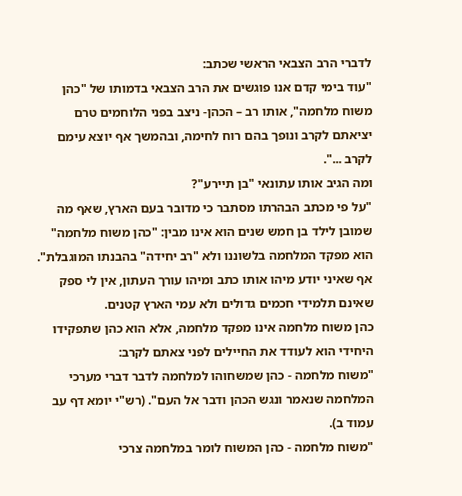לדברי הרב הצבאי הראשי שכתב:
"עוד בימי קדם אנו פוגשים את הרב הצבאי בדמותו של "כהן משוח מלחמה", אותו רב – הכהן- ניצב בפני הלוחמים טרם יציאתם לקרב ונופך בהם רוח לחימה, ובהמשך אף יוצא עימם לקרב ...".
ומה הגיב אותו עתונאי "בן תיירע"?
"על פי מכתב הבהרתו מסתבר כי מדובר בעם הארץ, שאף מה שמובן לילד בן חמש שנים הוא אינו מבין: "כהן משוח מלחמה" הוא מפקד המלחמה בלשוננו ולא "רב יחידה" בהבנתו המוגבלת".
אף שאיני יודע מיהו אותו כתב ומיהו עורך העתון, אין לי ספק שאינם תלמידי חכמים גדולים ולא עמי הארץ קטנים.
כהן משוח מלחמה אינו מפקד מלחמה, אלא הוא כהן שתפקידו היחידי הוא לעודד את החיילים לפני צאתם לקרב:
"משוח מלחמה - כהן שמשחוהו למלחמה לדבר דברי מערכי המלחמה שנאמר ונגש הכהן ודבר אל העם". (רש"י יומא דף עב עמוד ב).
"משוח מלחמה - כהן המשוח לומר במלחמה צרכי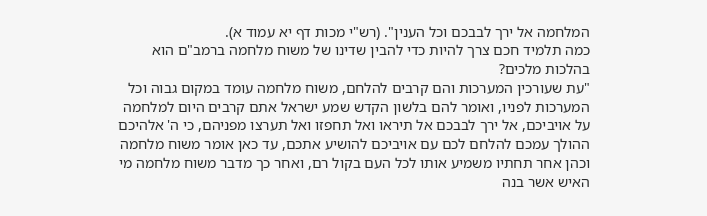המלחמה אל ירך לבבכם וכל הענין". (רש"י מכות דף יא עמוד א).
כמה תלמיד חכם צרך להיות כדי להבין שדינו של משוח מלחמה ברמב"ם הוא בהלכות מלכים?
"עת שעורכין המערכות והם קרבים להלחם, משוח מלחמה עומד במקום גבוה וכל המערכות לפניו, ואומר להם בלשון הקדש שמע ישראל אתם קרבים היום למלחמה על אויביכם, אל ירך לבבכם אל תיראו ואל תחפזו ואל תערצו מפניהם, כי ה' אלהיכם ההולך עמכם להלחם לכם עם אויביכם להושיע אתכם, עד כאן אומר משוח מלחמה וכהן אחר תחתיו משמיע אותו לכל העם בקול רם, ואחר כך מדבר משוח מלחמה מי האיש אשר בנה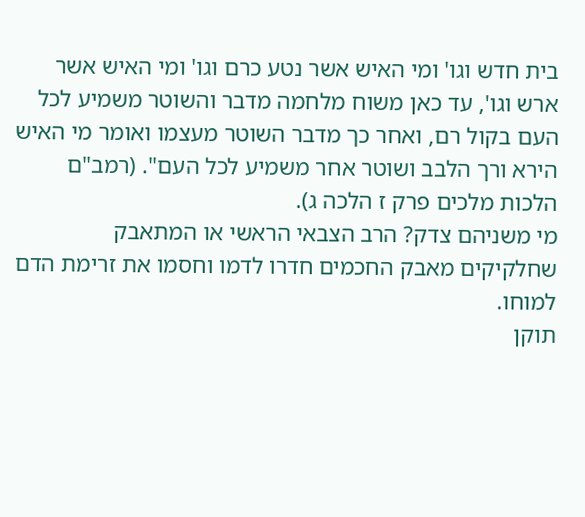בית חדש וגו' ומי האיש אשר נטע כרם וגו' ומי האיש אשר ארש וגו', עד כאן משוח מלחמה מדבר והשוטר משמיע לכל העם בקול רם, ואחר כך מדבר השוטר מעצמו ואומר מי האיש הירא ורך הלבב ושוטר אחר משמיע לכל העם". (רמב"ם הלכות מלכים פרק ז הלכה ג).
מי משניהם צדק? הרב הצבאי הראשי או המתאבק שחלקיקים מאבק החכמים חדרו לדמו וחסמו את זרימת הדם למוחו.
תוקן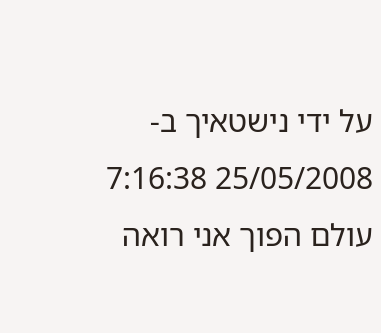על ידי נישטאיך ב- 25/05/2008 7:16:38
עולם הפוך אני רואה